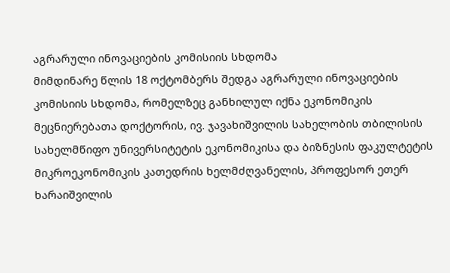აგრარული ინოვაციების კომისიის სხდომა
მიმდინარე წლის 18 ოქტომბერს შედგა აგრარული ინოვაციების კომისიის სხდომა, რომელზეც განხილულ იქნა ეკონომიკის მეცნიერებათა დოქტორის, ივ. ჯავახიშვილის სახელობის თბილისის სახელმწიფო უნივერსიტეტის ეკონომიკისა და ბიზნესის ფაკულტეტის მიკროეკონომიკის კათედრის ხელმძღვანელის, პროფესორ ეთერ ხარაიშვილის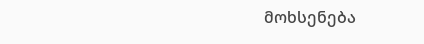მოხსენება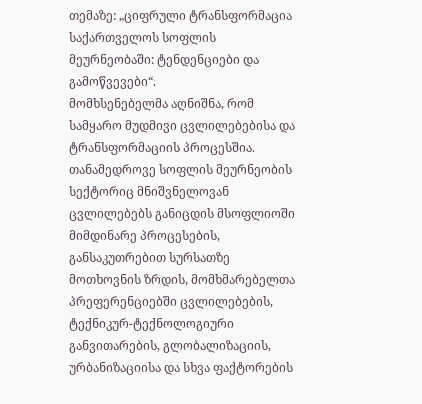თემაზე: „ციფრული ტრანსფორმაცია საქართველოს სოფლის მეურნეობაში: ტენდენციები და გამოწვევები“.
მომხსენებელმა აღნიშნა, რომ სამყარო მუდმივი ცვლილებებისა და ტრანსფორმაციის პროცესშია. თანამედროვე სოფლის მეურნეობის სექტორიც მნიშვნელოვან ცვლილებებს განიცდის მსოფლიოში მიმდინარე პროცესების, განსაკუთრებით სურსათზე მოთხოვნის ზრდის, მომხმარებელთა პრეფერენციებში ცვლილებების, ტექნიკურ-ტექნოლოგიური განვითარების, გლობალიზაციის, ურბანიზაციისა და სხვა ფაქტორების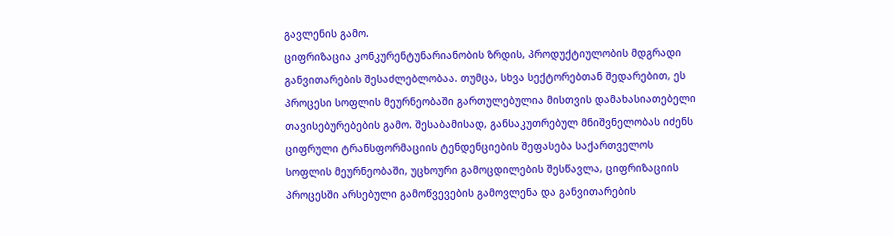გავლენის გამო.
ციფრიზაცია კონკურენტუნარიანობის ზრდის, პროდუქტიულობის მდგრადი განვითარების შესაძლებლობაა. თუმცა, სხვა სექტორებთან შედარებით, ეს პროცესი სოფლის მეურნეობაში გართულებულია მისთვის დამახასიათებელი თავისებურებების გამო. შესაბამისად, განსაკუთრებულ მნიშვნელობას იძენს ციფრული ტრანსფორმაციის ტენდენციების შეფასება საქართველოს სოფლის მეურნეობაში, უცხოური გამოცდილების შესწავლა, ციფრიზაციის პროცესში არსებული გამოწვევების გამოვლენა და განვითარების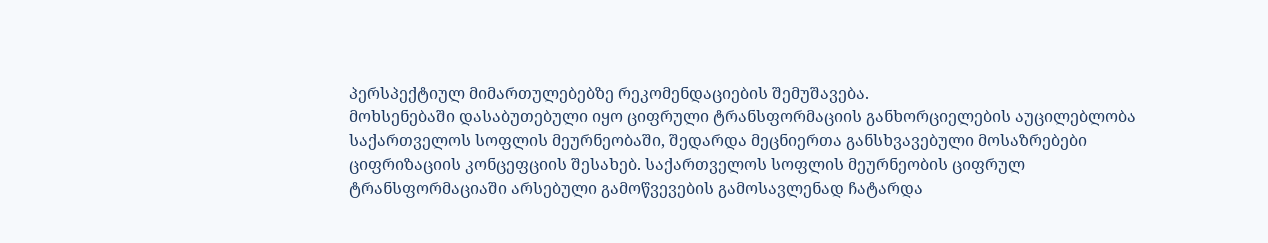პერსპექტიულ მიმართულებებზე რეკომენდაციების შემუშავება.
მოხსენებაში დასაბუთებული იყო ციფრული ტრანსფორმაციის განხორციელების აუცილებლობა საქართველოს სოფლის მეურნეობაში, შედარდა მეცნიერთა განსხვავებული მოსაზრებები ციფრიზაციის კონცეფციის შესახებ. საქართველოს სოფლის მეურნეობის ციფრულ ტრანსფორმაციაში არსებული გამოწვევების გამოსავლენად ჩატარდა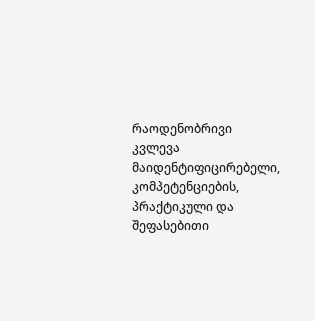რაოდენობრივი კვლევა მაიდენტიფიცირებელი, კომპეტენციების, პრაქტიკული და შეფასებითი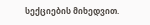სექციების მიხედვით.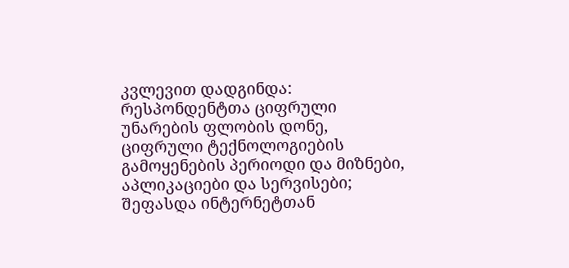კვლევით დადგინდა: რესპონდენტთა ციფრული უნარების ფლობის დონე, ციფრული ტექნოლოგიების გამოყენების პერიოდი და მიზნები, აპლიკაციები და სერვისები; შეფასდა ინტერნეტთან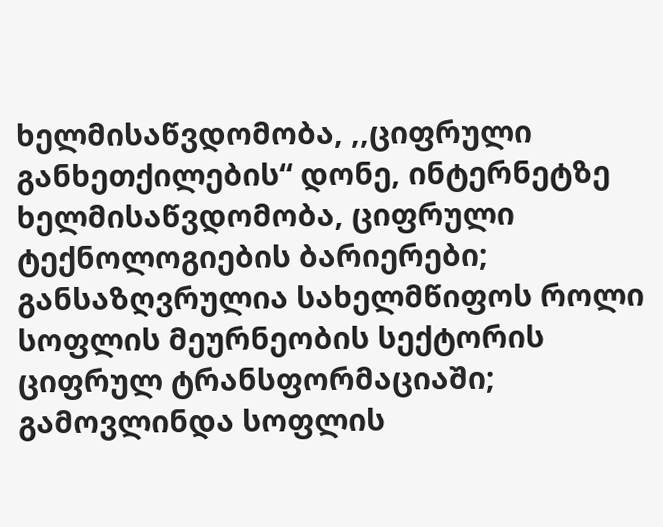ხელმისაწვდომობა, ,,ციფრული განხეთქილების“ დონე, ინტერნეტზე ხელმისაწვდომობა, ციფრული ტექნოლოგიების ბარიერები; განსაზღვრულია სახელმწიფოს როლი სოფლის მეურნეობის სექტორის ციფრულ ტრანსფორმაციაში; გამოვლინდა სოფლის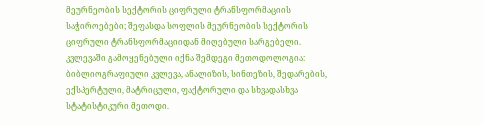მეურნეობის სექტორის ციფრული ტრანსფორმაციის საჭიროებები; შეფასდა სოფლის მეურნეობის სექტორის ციფრული ტრანსფორმაციიდან მიღებული სარგებელი.
კვლევაში გამოყენებული იქნა შემდეგი მეთოდოლოგია: ბიბლიოგრაფიული კვლევა, ანალიზის, სინთეზის, შედარების, ექსპერტული, მატრიცული, ფაქტორული და სხვადასხვა სტატისტიკური მეთოდი.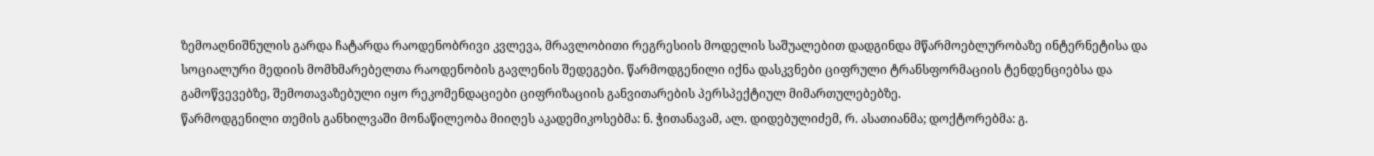ზემოაღნიშნულის გარდა ჩატარდა რაოდენობრივი კვლევა, მრავლობითი რეგრესიის მოდელის საშუალებით დადგინდა მწარმოებლურობაზე ინტერნეტისა და სოციალური მედიის მომხმარებელთა რაოდენობის გავლენის შედეგები. წარმოდგენილი იქნა დასკვნები ციფრული ტრანსფორმაციის ტენდენციებსა და გამოწვევებზე, შემოთავაზებული იყო რეკომენდაციები ციფრიზაციის განვითარების პერსპექტიულ მიმართულებებზე.
წარმოდგენილი თემის განხილვაში მონაწილეობა მიიღეს აკადემიკოსებმა: ნ. ჭითანავამ, ალ. დიდებულიძემ, რ. ასათიანმა; დოქტორებმა: გ.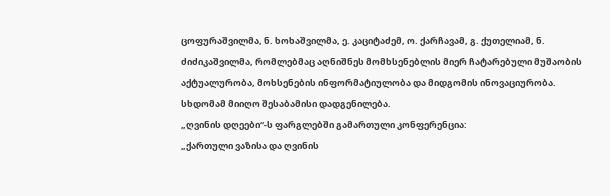ცოფურაშვილმა, ნ. ხოხაშვილმა, ე. კაციტაძემ, ო. ქარჩავამ, გ. ქუთელიამ, ნ. ძიძიკაშვილმა, რომლებმაც აღნიშნეს მომხსენებლის მიერ ჩატარებული მუშაობის აქტუალურობა, მოხსენების ინფორმატიულობა და მიდგომის ინოვაციურობა. სხდომამ მიიღო შესაბამისი დადგენილება.
„ღვინის დღეები“-ს ფარგლებში გამართული კონფერენცია:
„ქართული ვაზისა და ღვინის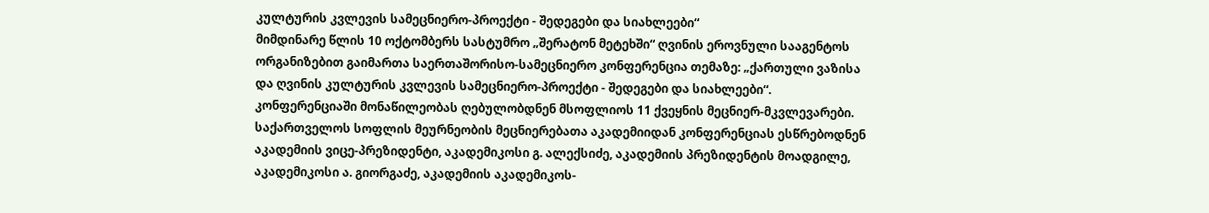კულტურის კვლევის სამეცნიერო-პროექტი - შედეგები და სიახლეები“
მიმდინარე წლის 10 ოქტომბერს სასტუმრო „შერატონ მეტეხში“ ღვინის ეროვნული სააგენტოს ორგანიზებით გაიმართა საერთაშორისო-სამეცნიერო კონფერენცია თემაზე: „ქართული ვაზისა და ღვინის კულტურის კვლევის სამეცნიერო-პროექტი - შედეგები და სიახლეები“. კონფერენციაში მონაწილეობას ღებულობდნენ მსოფლიოს 11 ქვეყნის მეცნიერ-მკვლევარები. საქართველოს სოფლის მეურნეობის მეცნიერებათა აკადემიიდან კონფერენციას ესწრებოდნენ აკადემიის ვიცე-პრეზიდენტი, აკადემიკოსი გ. ალექსიძე, აკადემიის პრეზიდენტის მოადგილე, აკადემიკოსი ა. გიორგაძე, აკადემიის აკადემიკოს-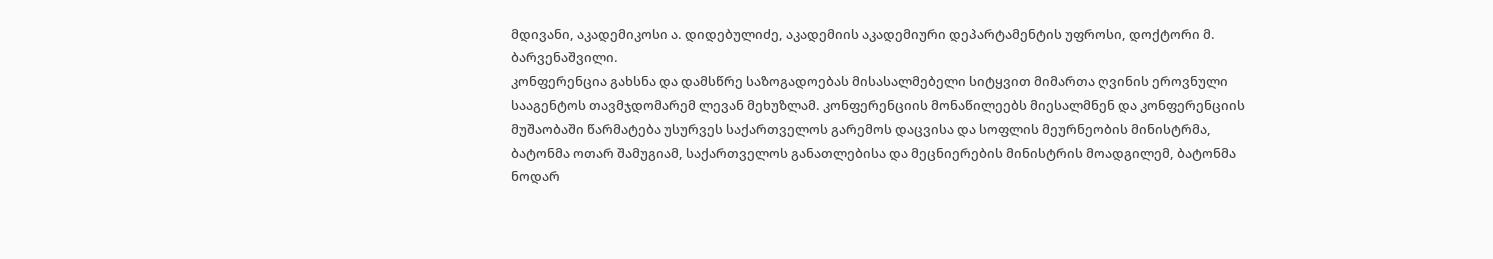მდივანი, აკადემიკოსი ა. დიდებულიძე, აკადემიის აკადემიური დეპარტამენტის უფროსი, დოქტორი მ. ბარვენაშვილი.
კონფერენცია გახსნა და დამსწრე საზოგადოებას მისასალმებელი სიტყვით მიმართა ღვინის ეროვნული სააგენტოს თავმჯდომარემ ლევან მეხუზლამ. კონფერენციის მონაწილეებს მიესალმნენ და კონფერენციის მუშაობაში წარმატება უსურვეს საქართველოს გარემოს დაცვისა და სოფლის მეურნეობის მინისტრმა, ბატონმა ოთარ შამუგიამ, საქართველოს განათლებისა და მეცნიერების მინისტრის მოადგილემ, ბატონმა ნოდარ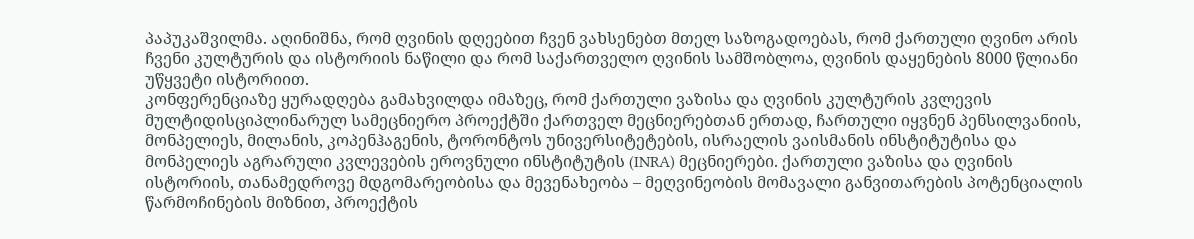პაპუკაშვილმა. აღინიშნა, რომ ღვინის დღეებით ჩვენ ვახსენებთ მთელ საზოგადოებას, რომ ქართული ღვინო არის ჩვენი კულტურის და ისტორიის ნაწილი და რომ საქართველო ღვინის სამშობლოა, ღვინის დაყენების 8000 წლიანი უწყვეტი ისტორიით.
კონფერენციაზე ყურადღება გამახვილდა იმაზეც, რომ ქართული ვაზისა და ღვინის კულტურის კვლევის მულტიდისციპლინარულ სამეცნიერო პროექტში ქართველ მეცნიერებთან ერთად, ჩართული იყვნენ პენსილვანიის, მონპელიეს, მილანის, კოპენჰაგენის, ტორონტოს უნივერსიტეტების, ისრაელის ვაისმანის ინსტიტუტისა და მონპელიეს აგრარული კვლევების ეროვნული ინსტიტუტის (INRA) მეცნიერები. ქართული ვაზისა და ღვინის ისტორიის, თანამედროვე მდგომარეობისა და მევენახეობა – მეღვინეობის მომავალი განვითარების პოტენციალის წარმოჩინების მიზნით, პროექტის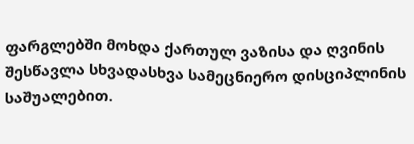ფარგლებში მოხდა ქართულ ვაზისა და ღვინის შესწავლა სხვადასხვა სამეცნიერო დისციპლინის საშუალებით.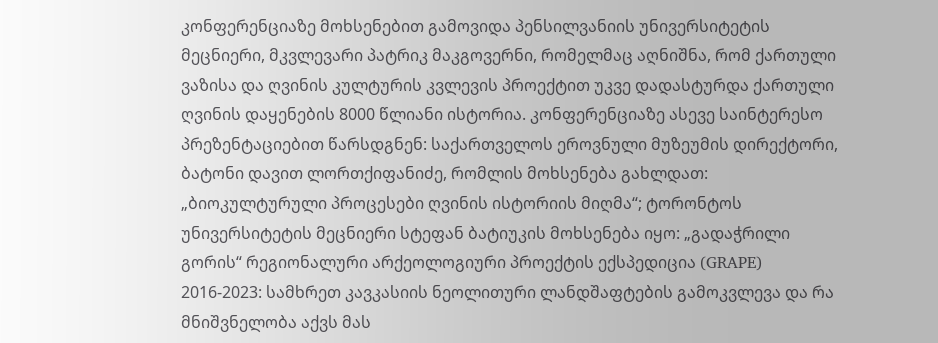კონფერენციაზე მოხსენებით გამოვიდა პენსილვანიის უნივერსიტეტის მეცნიერი, მკვლევარი პატრიკ მაკგოვერნი, რომელმაც აღნიშნა, რომ ქართული ვაზისა და ღვინის კულტურის კვლევის პროექტით უკვე დადასტურდა ქართული ღვინის დაყენების 8000 წლიანი ისტორია. კონფერენციაზე ასევე საინტერესო პრეზენტაციებით წარსდგნენ: საქართველოს ეროვნული მუზეუმის დირექტორი, ბატონი დავით ლორთქიფანიძე, რომლის მოხსენება გახლდათ: „ბიოკულტურული პროცესები ღვინის ისტორიის მიღმა“; ტორონტოს უნივერსიტეტის მეცნიერი სტეფან ბატიუკის მოხსენება იყო: „გადაჭრილი გორის“ რეგიონალური არქეოლოგიური პროექტის ექსპედიცია (GRAPE) 2016-2023: სამხრეთ კავკასიის ნეოლითური ლანდშაფტების გამოკვლევა და რა მნიშვნელობა აქვს მას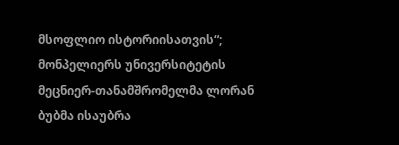მსოფლიო ისტორიისათვის“; მონპელიერს უნივერსიტეტის მეცნიერ-თანამშრომელმა ლორან ბუბმა ისაუბრა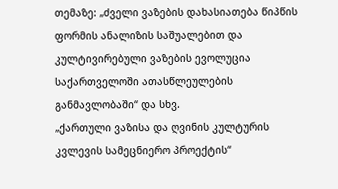თემაზე: „ძველი ვაზების დახასიათება წიპწის ფორმის ანალიზის საშუალებით და კულტივირებული ვაზების ევოლუცია საქართველოში ათასწლეულების განმავლობაში“ და სხვ.
„ქართული ვაზისა და ღვინის კულტურის კვლევის სამეცნიერო პროექტის“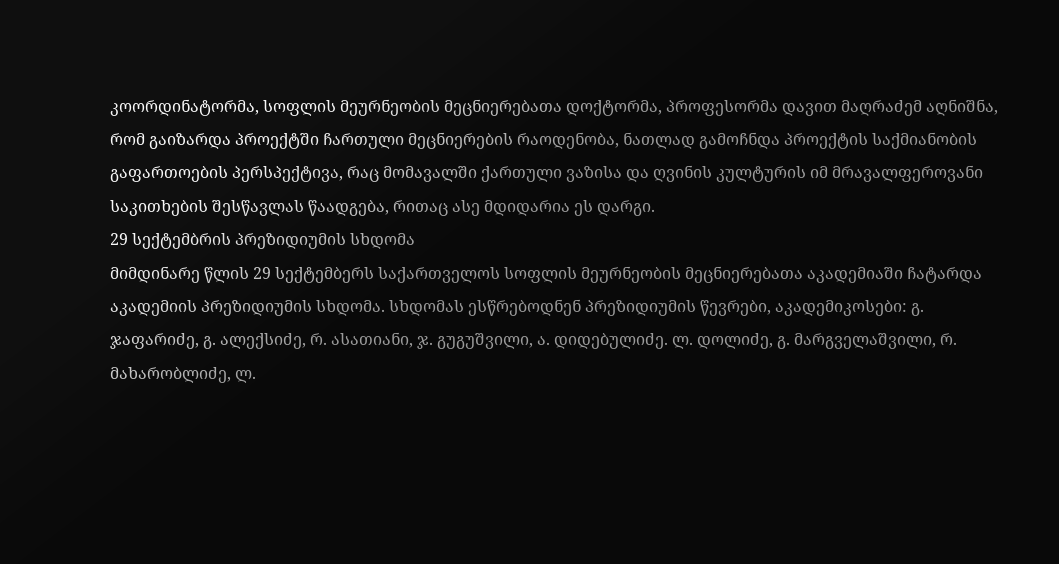კოორდინატორმა, სოფლის მეურნეობის მეცნიერებათა დოქტორმა, პროფესორმა დავით მაღრაძემ აღნიშნა, რომ გაიზარდა პროექტში ჩართული მეცნიერების რაოდენობა, ნათლად გამოჩნდა პროექტის საქმიანობის გაფართოების პერსპექტივა, რაც მომავალში ქართული ვაზისა და ღვინის კულტურის იმ მრავალფეროვანი საკითხების შესწავლას წაადგება, რითაც ასე მდიდარია ეს დარგი.
29 სექტემბრის პრეზიდიუმის სხდომა
მიმდინარე წლის 29 სექტემბერს საქართველოს სოფლის მეურნეობის მეცნიერებათა აკადემიაში ჩატარდა აკადემიის პრეზიდიუმის სხდომა. სხდომას ესწრებოდნენ პრეზიდიუმის წევრები, აკადემიკოსები: გ. ჯაფარიძე, გ. ალექსიძე, რ. ასათიანი, ჯ. გუგუშვილი, ა. დიდებულიძე. ლ. დოლიძე, გ. მარგველაშვილი, რ. მახარობლიძე, ლ.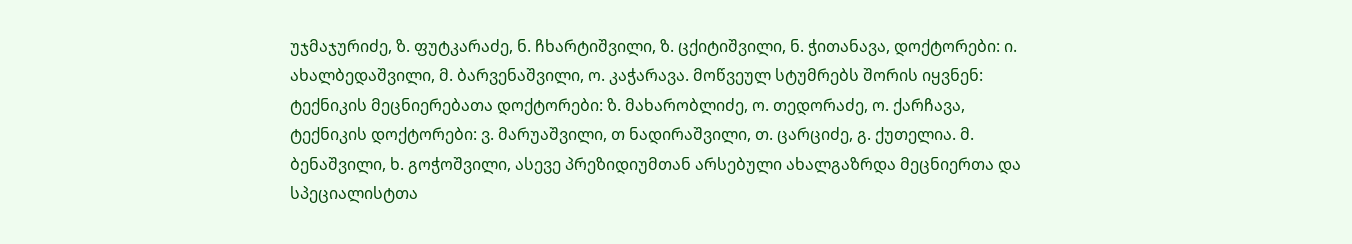უჯმაჯურიძე, ზ. ფუტკარაძე, ნ. ჩხარტიშვილი, ზ. ცქიტიშვილი, ნ. ჭითანავა, დოქტორები: ი. ახალბედაშვილი, მ. ბარვენაშვილი, ო. კაჭარავა. მოწვეულ სტუმრებს შორის იყვნენ: ტექნიკის მეცნიერებათა დოქტორები: ზ. მახარობლიძე, ო. თედორაძე, ო. ქარჩავა, ტექნიკის დოქტორები: ვ. მარუაშვილი, თ ნადირაშვილი, თ. ცარციძე, გ. ქუთელია. მ. ბენაშვილი, ხ. გოჭოშვილი, ასევე პრეზიდიუმთან არსებული ახალგაზრდა მეცნიერთა და სპეციალისტთა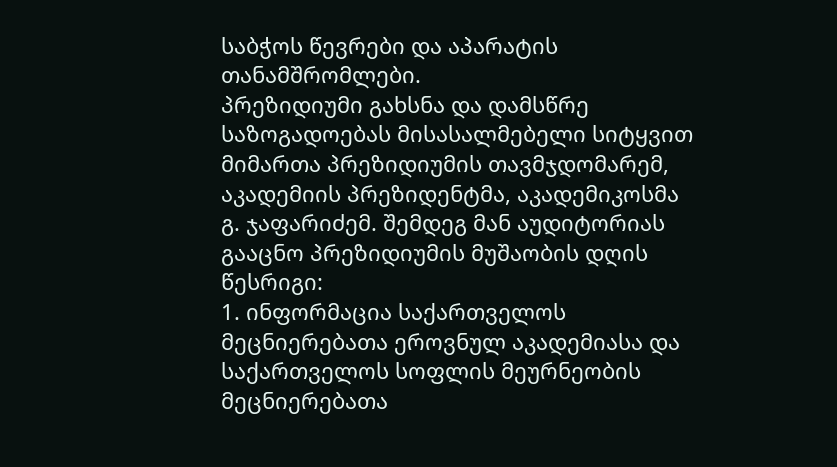საბჭოს წევრები და აპარატის თანამშრომლები.
პრეზიდიუმი გახსნა და დამსწრე საზოგადოებას მისასალმებელი სიტყვით მიმართა პრეზიდიუმის თავმჯდომარემ, აკადემიის პრეზიდენტმა, აკადემიკოსმა გ. ჯაფარიძემ. შემდეგ მან აუდიტორიას გააცნო პრეზიდიუმის მუშაობის დღის წესრიგი:
1. ინფორმაცია საქართველოს მეცნიერებათა ეროვნულ აკადემიასა და საქართველოს სოფლის მეურნეობის მეცნიერებათა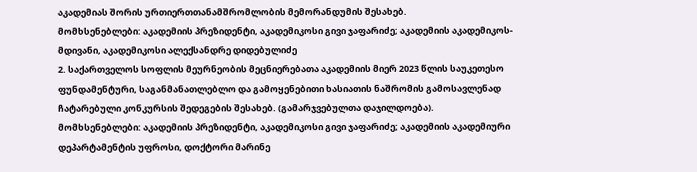აკადემიას შორის ურთიერთთანამშრომლობის მემორანდუმის შესახებ.
მომხსენებლები: აკადემიის პრეზიდენტი, აკადემიკოსი გივი ჯაფარიძე; აკადემიის აკადემიკოს-მდივანი, აკადემიკოსი ალექსანდრე დიდებულიძე
2. საქართველოს სოფლის მეურნეობის მეცნიერებათა აკადემიის მიერ 2023 წლის საუკეთესო ფუნდამენტური, საგანმანათლებლო და გამოყენებითი ხასიათის ნაშრომის გამოსავლენად ჩატარებული კონკურსის შედეგების შესახებ. (გამარჯვებულთა დაჯილდოება).
მომხსენებლები: აკადემიის პრეზიდენტი, აკადემიკოსი გივი ჯაფარიძე; აკადემიის აკადემიური დეპარტამენტის უფროსი, დოქტორი მარინე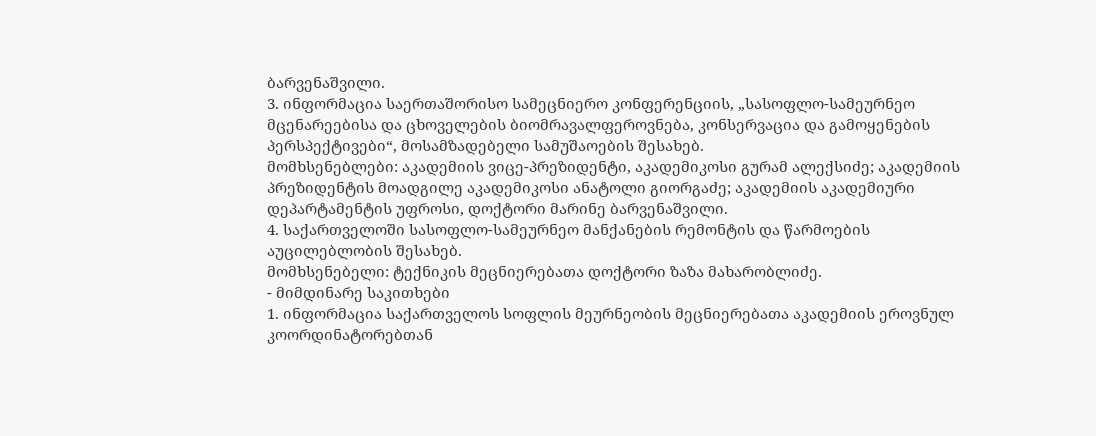ბარვენაშვილი.
3. ინფორმაცია საერთაშორისო სამეცნიერო კონფერენციის, „სასოფლო-სამეურნეო მცენარეებისა და ცხოველების ბიომრავალფეროვნება, კონსერვაცია და გამოყენების პერსპექტივები“, მოსამზადებელი სამუშაოების შესახებ.
მომხსენებლები: აკადემიის ვიცე-პრეზიდენტი, აკადემიკოსი გურამ ალექსიძე; აკადემიის პრეზიდენტის მოადგილე აკადემიკოსი ანატოლი გიორგაძე; აკადემიის აკადემიური დეპარტამენტის უფროსი, დოქტორი მარინე ბარვენაშვილი.
4. საქართველოში სასოფლო-სამეურნეო მანქანების რემონტის და წარმოების აუცილებლობის შესახებ.
მომხსენებელი: ტექნიკის მეცნიერებათა დოქტორი ზაზა მახარობლიძე.
- მიმდინარე საკითხები
1. ინფორმაცია საქართველოს სოფლის მეურნეობის მეცნიერებათა აკადემიის ეროვნულ კოორდინატორებთან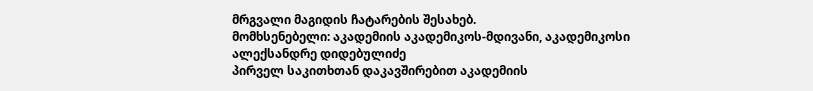მრგვალი მაგიდის ჩატარების შესახებ.
მომხსენებელი: აკადემიის აკადემიკოს-მდივანი, აკადემიკოსი ალექსანდრე დიდებულიძე
პირველ საკითხთან დაკავშირებით აკადემიის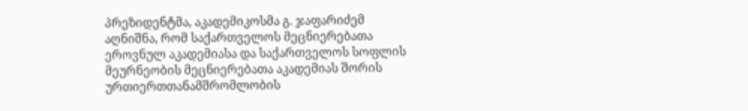პრეზიდენტმა, აკადემიკოსმა გ. ჯაფარიძემ აღნიშნა, რომ საქართველოს მეცნიერებათა ეროვნულ აკადემიასა და საქართველოს სოფლის მეურნეობის მეცნიერებათა აკადემიას შორის ურთიერთთანამშრომლობის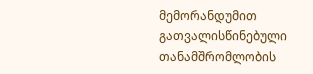მემორანდუმით გათვალისწინებული თანამშრომლობის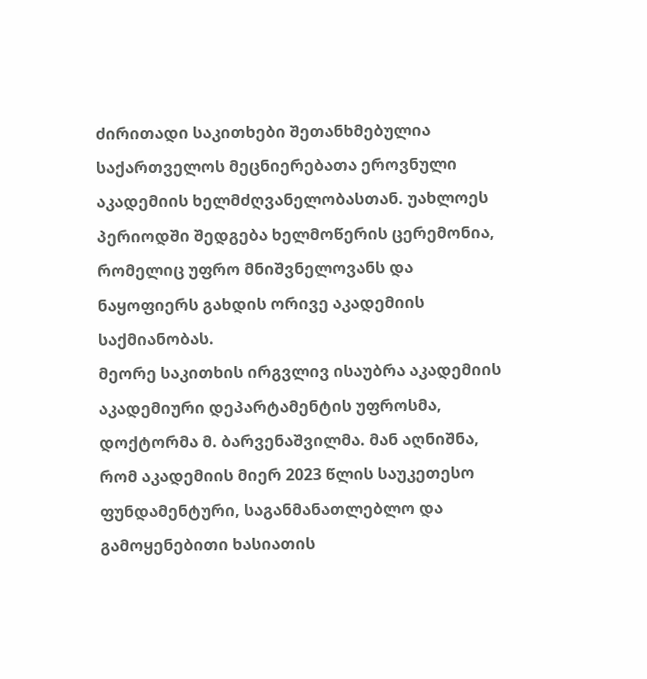ძირითადი საკითხები შეთანხმებულია საქართველოს მეცნიერებათა ეროვნული აკადემიის ხელმძღვანელობასთან. უახლოეს პერიოდში შედგება ხელმოწერის ცერემონია, რომელიც უფრო მნიშვნელოვანს და ნაყოფიერს გახდის ორივე აკადემიის საქმიანობას.
მეორე საკითხის ირგვლივ ისაუბრა აკადემიის აკადემიური დეპარტამენტის უფროსმა, დოქტორმა მ. ბარვენაშვილმა. მან აღნიშნა, რომ აკადემიის მიერ 2023 წლის საუკეთესო ფუნდამენტური, საგანმანათლებლო და გამოყენებითი ხასიათის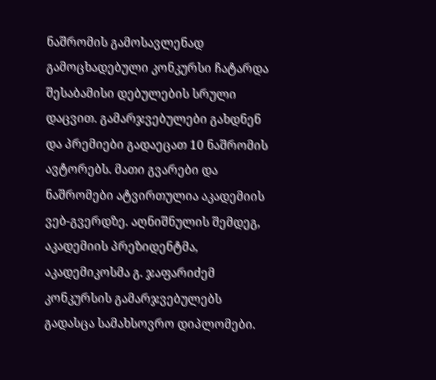ნაშრომის გამოსავლენად გამოცხადებული კონკურსი ჩატარდა შესაბამისი დებულების სრული დაცვით. გამარჯვებულები გახდნენ და პრემიები გადაეცათ 10 ნაშრომის ავტორებს. მათი გვარები და ნაშრომები ატვირთულია აკადემიის ვებ-გვერდზე. აღნიშნულის შემდეგ, აკადემიის პრეზიდენტმა, აკადემიკოსმა გ. ჯაფარიძემ კონკურსის გამარჯვებულებს გადასცა სამახსოვრო დიპლომები.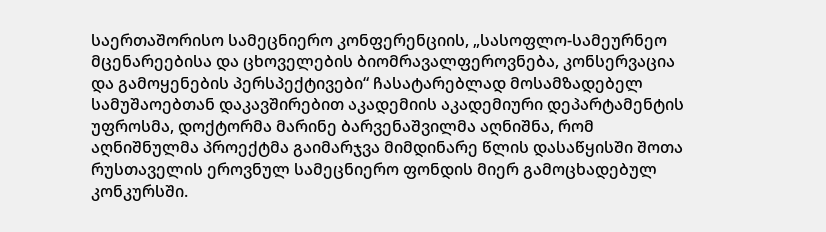საერთაშორისო სამეცნიერო კონფერენციის, „სასოფლო-სამეურნეო მცენარეებისა და ცხოველების ბიომრავალფეროვნება, კონსერვაცია და გამოყენების პერსპექტივები“ ჩასატარებლად მოსამზადებელ სამუშაოებთან დაკავშირებით აკადემიის აკადემიური დეპარტამენტის უფროსმა, დოქტორმა მარინე ბარვენაშვილმა აღნიშნა, რომ აღნიშნულმა პროექტმა გაიმარჯვა მიმდინარე წლის დასაწყისში შოთა რუსთაველის ეროვნულ სამეცნიერო ფონდის მიერ გამოცხადებულ კონკურსში.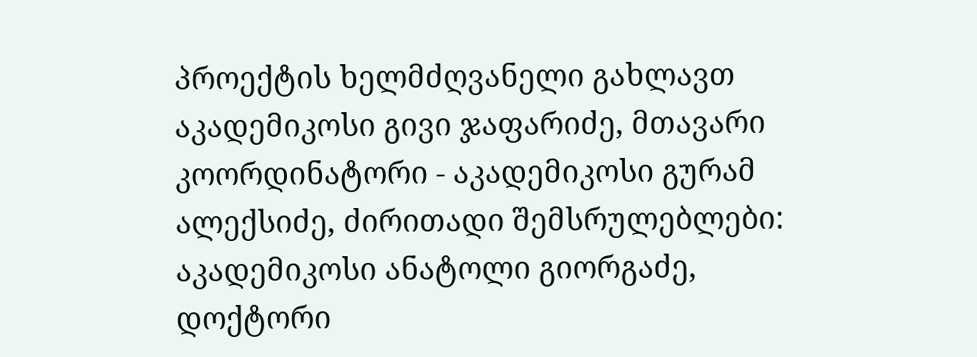პროექტის ხელმძღვანელი გახლავთ აკადემიკოსი გივი ჯაფარიძე, მთავარი კოორდინატორი - აკადემიკოსი გურამ ალექსიძე, ძირითადი შემსრულებლები: აკადემიკოსი ანატოლი გიორგაძე, დოქტორი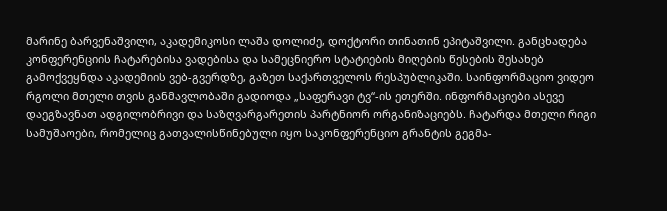მარინე ბარვენაშვილი, აკადემიკოსი ლაშა დოლიძე, დოქტორი თინათინ ეპიტაშვილი. განცხადება კონფერენციის ჩატარებისა ვადებისა და სამეცნიერო სტატიების მიღების წესების შესახებ გამოქვეყნდა აკადემიის ვებ-გვერდზე, გაზეთ საქართველოს რესპუბლიკაში. საინფორმაციო ვიდეო რგოლი მთელი თვის განმავლობაში გადიოდა „საფერავი ტვ“-ის ეთერში. ინფორმაციები ასევე დაეგზავნათ ადგილობრივი და საზღვარგარეთის პარტნიორ ორგანიზაციებს. ჩატარდა მთელი რიგი სამუშაოები, რომელიც გათვალისწინებული იყო საკონფერენციო გრანტის გეგმა-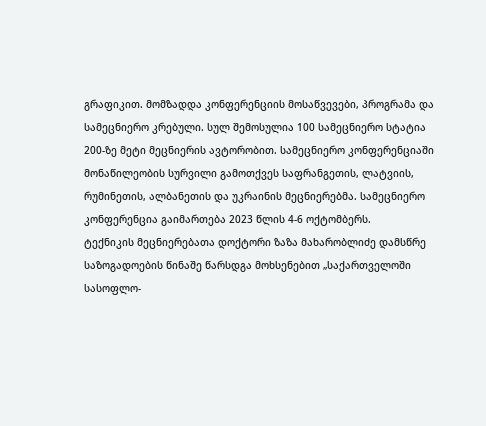გრაფიკით. მომზადდა კონფერენციის მოსაწვევები, პროგრამა და სამეცნიერო კრებული. სულ შემოსულია 100 სამეცნიერო სტატია 200-ზე მეტი მეცნიერის ავტორობით. სამეცნიერო კონფერენციაში მონაწილეობის სურვილი გამოთქვეს საფრანგეთის, ლატვიის, რუმინეთის, ალბანეთის და უკრაინის მეცნიერებმა. სამეცნიერო კონფერენცია გაიმართება 2023 წლის 4-6 ოქტომბერს.
ტექნიკის მეცნიერებათა დოქტორი ზაზა მახარობლიძე დამსწრე საზოგადოების წინაშე წარსდგა მოხსენებით „საქართველოში სასოფლო-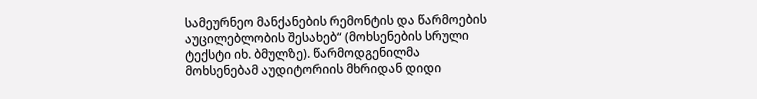სამეურნეო მანქანების რემონტის და წარმოების აუცილებლობის შესახებ“ (მოხსენების სრული ტექსტი იხ. ბმულზე). წარმოდგენილმა მოხსენებამ აუდიტორიის მხრიდან დიდი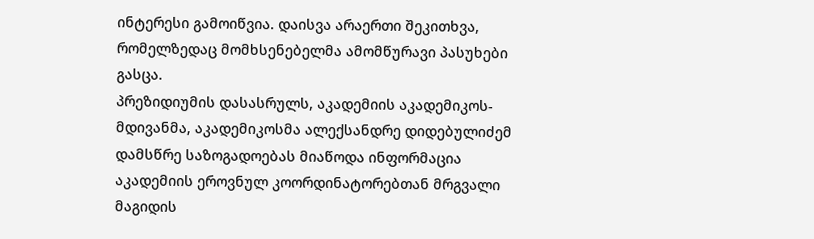ინტერესი გამოიწვია. დაისვა არაერთი შეკითხვა, რომელზედაც მომხსენებელმა ამომწურავი პასუხები გასცა.
პრეზიდიუმის დასასრულს, აკადემიის აკადემიკოს-მდივანმა, აკადემიკოსმა ალექსანდრე დიდებულიძემ დამსწრე საზოგადოებას მიაწოდა ინფორმაცია აკადემიის ეროვნულ კოორდინატორებთან მრგვალი მაგიდის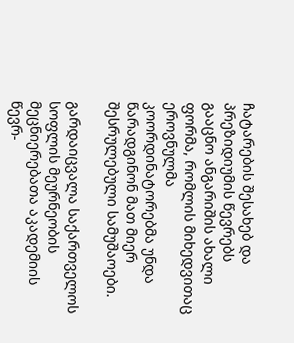ჩატარების შესახებ და პრეზიდიუმის წევრებს გააცნო ანგარიშის ახალი ფორმა, რომლის მიხედვითაც ეროვნულმა კოორდინატორებმა უნდა წარადგინონ მათ მიერ შესრულებული სამუშაოები.

გარდაიცვალა საქართველოს სოფლის მეურნეობის მეცნიერებათა აკადემიის წევრ-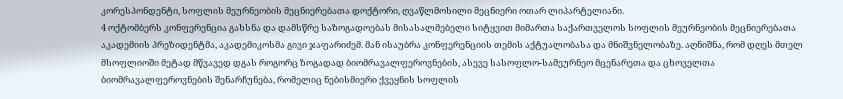კორესპონდენტი, სოფლის მეურნეობის მეცნიერებათა დოქტორი, ღვაწლმოსილი მეცნიერი ოთარ ლიპარტელიანი.
4 ოქტომბერს კონფერენცია გახსნა და დამსწრე საზოგადოებას მისასალმებელი სიტყვით მიმართა საქართველოს სოფლის მეურნეობის მეცნიერებათა აკადემიის პრეზიდენტმა, აკადემიკოსმა გივი ჯაფარიძემ. მან ისაუბრა კონფერენციის თემის აქტუალობასა და მნიშვნელობაზე. აღნიშნა, რომ დღეს მთელ მსოფლიოში მეტად მწვავედ დგას როგორც ზოგადად ბიომრავალფეროვნების, ასევე სასოფლო-სამეურნეო მცენარეთა და ცხოველთა ბიომრავალფეროვნების შენარჩუნება, რომელიც ნებისმიერი ქვეყნის სოფლის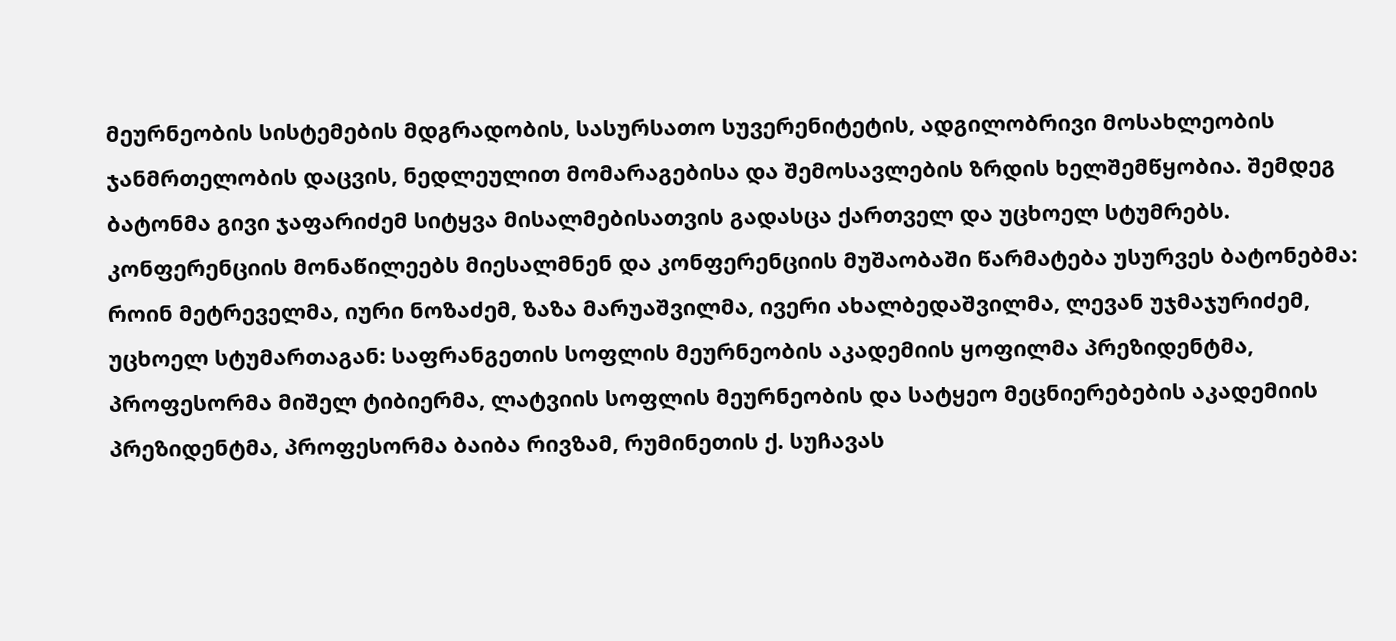მეურნეობის სისტემების მდგრადობის, სასურსათო სუვერენიტეტის, ადგილობრივი მოსახლეობის ჯანმრთელობის დაცვის, ნედლეულით მომარაგებისა და შემოსავლების ზრდის ხელშემწყობია. შემდეგ ბატონმა გივი ჯაფარიძემ სიტყვა მისალმებისათვის გადასცა ქართველ და უცხოელ სტუმრებს. კონფერენციის მონაწილეებს მიესალმნენ და კონფერენციის მუშაობაში წარმატება უსურვეს ბატონებმა: როინ მეტრეველმა, იური ნოზაძემ, ზაზა მარუაშვილმა, ივერი ახალბედაშვილმა, ლევან უჯმაჯურიძემ, უცხოელ სტუმართაგან: საფრანგეთის სოფლის მეურნეობის აკადემიის ყოფილმა პრეზიდენტმა, პროფესორმა მიშელ ტიბიერმა, ლატვიის სოფლის მეურნეობის და სატყეო მეცნიერებების აკადემიის პრეზიდენტმა, პროფესორმა ბაიბა რივზამ, რუმინეთის ქ. სუჩავას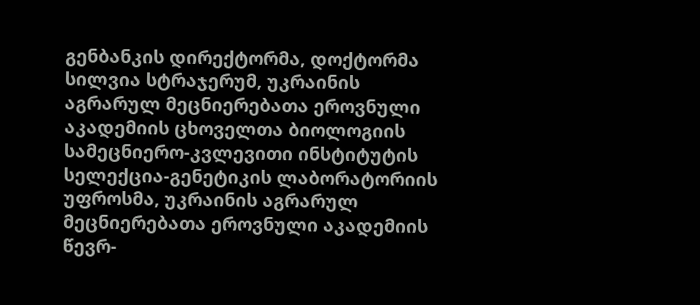გენბანკის დირექტორმა, დოქტორმა სილვია სტრაჯერუმ, უკრაინის აგრარულ მეცნიერებათა ეროვნული აკადემიის ცხოველთა ბიოლოგიის სამეცნიერო-კვლევითი ინსტიტუტის სელექცია-გენეტიკის ლაბორატორიის უფროსმა, უკრაინის აგრარულ მეცნიერებათა ეროვნული აკადემიის წევრ-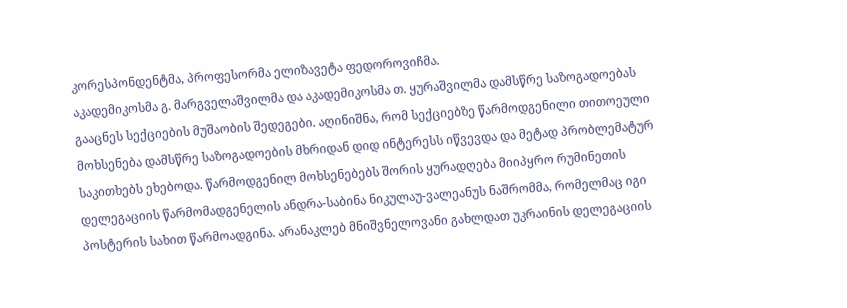კორესპონდენტმა, პროფესორმა ელიზავეტა ფედოროვიჩმა.
აკადემიკოსმა გ. მარგველაშვილმა და აკადემიკოსმა თ. ყურაშვილმა დამსწრე საზოგადოებას გააცნეს სექციების მუშაობის შედეგები. აღინიშნა, რომ სექციებზე წარმოდგენილი თითოეული მოხსენება დამსწრე საზოგადოების მხრიდან დიდ ინტერესს იწვევდა და მეტად პრობლემატურ საკითხებს ეხებოდა. წარმოდგენილ მოხსენებებს შორის ყურადღება მიიპყრო რუმინეთის დელეგაციის წარმომადგენელის ანდრა-საბინა ნიკულაუ-ვალეანუს ნაშრომმა, რომელმაც იგი პოსტერის სახით წარმოადგინა. არანაკლებ მნიშვნელოვანი გახლდათ უკრაინის დელეგაციის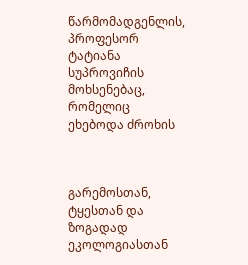წარმომადგენლის, პროფესორ ტატიანა სუპროვიჩის მოხსენებაც, რომელიც ეხებოდა ძროხის



გარემოსთან, ტყესთან და ზოგადად ეკოლოგიასთან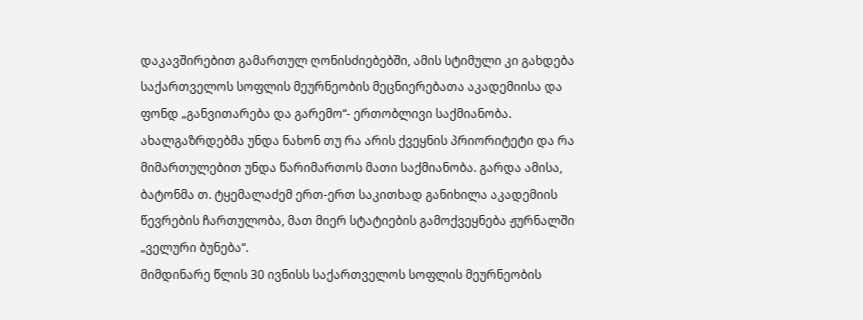დაკავშირებით გამართულ ღონისძიებებში, ამის სტიმული კი გახდება საქართველოს სოფლის მეურნეობის მეცნიერებათა აკადემიისა და ფონდ „განვითარება და გარემო“- ერთობლივი საქმიანობა. ახალგაზრდებმა უნდა ნახონ თუ რა არის ქვეყნის პრიორიტეტი და რა მიმართულებით უნდა წარიმართოს მათი საქმიანობა. გარდა ამისა, ბატონმა თ. ტყემალაძემ ერთ-ერთ საკითხად განიხილა აკადემიის წევრების ჩართულობა, მათ მიერ სტატიების გამოქვეყნება ჟურნალში „ველური ბუნება“.
მიმდინარე წლის 30 ივნისს საქართველოს სოფლის მეურნეობის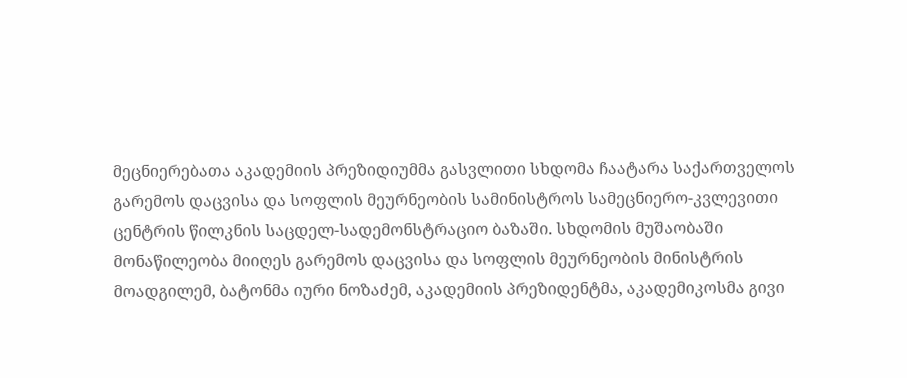მეცნიერებათა აკადემიის პრეზიდიუმმა გასვლითი სხდომა ჩაატარა საქართველოს გარემოს დაცვისა და სოფლის მეურნეობის სამინისტროს სამეცნიერო-კვლევითი ცენტრის წილკნის საცდელ-სადემონსტრაციო ბაზაში. სხდომის მუშაობაში მონაწილეობა მიიღეს გარემოს დაცვისა და სოფლის მეურნეობის მინისტრის მოადგილემ, ბატონმა იური ნოზაძემ, აკადემიის პრეზიდენტმა, აკადემიკოსმა გივი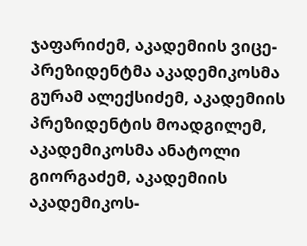ჯაფარიძემ, აკადემიის ვიცე-პრეზიდენტმა აკადემიკოსმა გურამ ალექსიძემ, აკადემიის პრეზიდენტის მოადგილემ, აკადემიკოსმა ანატოლი გიორგაძემ, აკადემიის აკადემიკოს-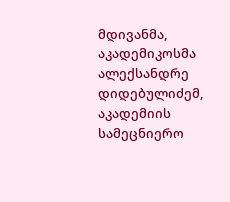მდივანმა, აკადემიკოსმა ალექსანდრე დიდებულიძემ, აკადემიის სამეცნიერო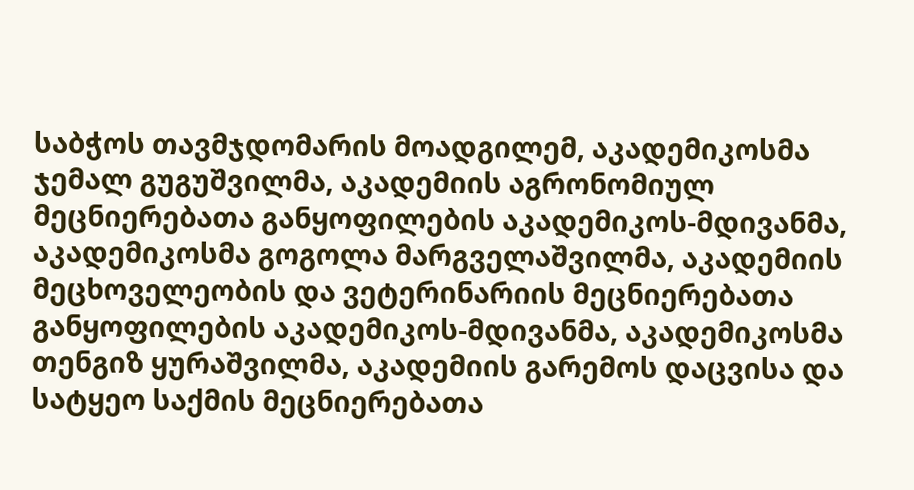საბჭოს თავმჯდომარის მოადგილემ, აკადემიკოსმა ჯემალ გუგუშვილმა, აკადემიის აგრონომიულ მეცნიერებათა განყოფილების აკადემიკოს-მდივანმა, აკადემიკოსმა გოგოლა მარგველაშვილმა, აკადემიის მეცხოველეობის და ვეტერინარიის მეცნიერებათა განყოფილების აკადემიკოს-მდივანმა, აკადემიკოსმა თენგიზ ყურაშვილმა, აკადემიის გარემოს დაცვისა და სატყეო საქმის მეცნიერებათა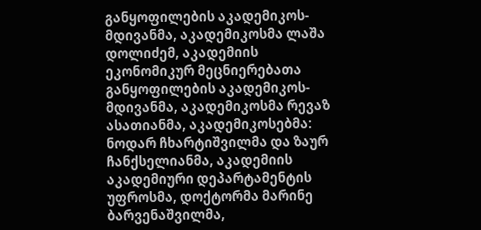განყოფილების აკადემიკოს-მდივანმა, აკადემიკოსმა ლაშა დოლიძემ, აკადემიის ეკონომიკურ მეცნიერებათა განყოფილების აკადემიკოს-მდივანმა, აკადემიკოსმა რევაზ ასათიანმა, აკადემიკოსებმა: ნოდარ ჩხარტიშვილმა და ზაურ ჩანქსელიანმა, აკადემიის აკადემიური დეპარტამენტის უფროსმა, დოქტორმა მარინე ბარვენაშვილმა,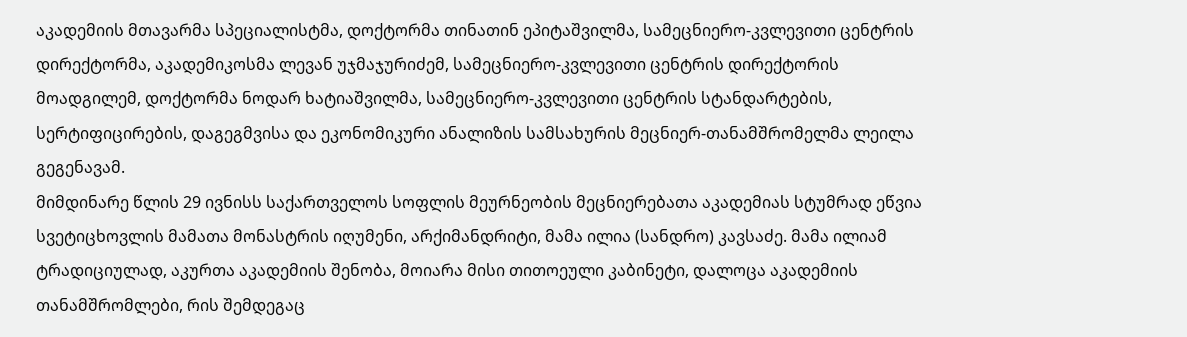აკადემიის მთავარმა სპეციალისტმა, დოქტორმა თინათინ ეპიტაშვილმა, სამეცნიერო-კვლევითი ცენტრის დირექტორმა, აკადემიკოსმა ლევან უჯმაჯურიძემ, სამეცნიერო-კვლევითი ცენტრის დირექტორის მოადგილემ, დოქტორმა ნოდარ ხატიაშვილმა, სამეცნიერო-კვლევითი ცენტრის სტანდარტების, სერტიფიცირების, დაგეგმვისა და ეკონომიკური ანალიზის სამსახურის მეცნიერ-თანამშრომელმა ლეილა გეგენავამ.
მიმდინარე წლის 29 ივნისს საქართველოს სოფლის მეურნეობის მეცნიერებათა აკადემიას სტუმრად ეწვია სვეტიცხოვლის მამათა მონასტრის იღუმენი, არქიმანდრიტი, მამა ილია (სანდრო) კავსაძე. მამა ილიამ ტრადიციულად, აკურთა აკადემიის შენობა, მოიარა მისი თითოეული კაბინეტი, დალოცა აკადემიის თანამშრომლები, რის შემდეგაც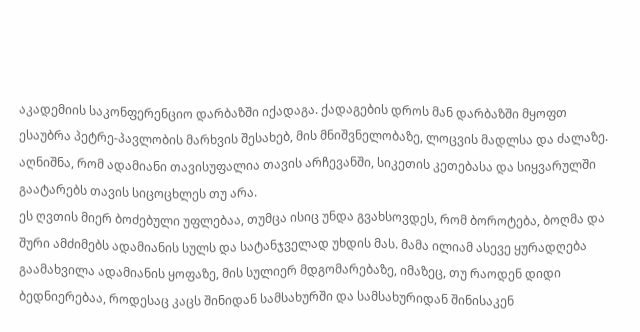აკადემიის საკონფერენციო დარბაზში იქადაგა. ქადაგების დროს მან დარბაზში მყოფთ ესაუბრა პეტრე-პავლობის მარხვის შესახებ, მის მნიშვნელობაზე, ლოცვის მადლსა და ძალაზე. აღნიშნა, რომ ადამიანი თავისუფალია თავის არჩევანში, სიკეთის კეთებასა და სიყვარულში გაატარებს თავის სიცოცხლეს თუ არა.
ეს ღვთის მიერ ბოძებული უფლებაა, თუმცა ისიც უნდა გვახსოვდეს, რომ ბოროტება, ბოღმა და შური ამძიმებს ადამიანის სულს და სატანჯველად უხდის მას. მამა ილიამ ასევე ყურადღება გაამახვილა ადამიანის ყოფაზე, მის სულიერ მდგომარებაზე, იმაზეც, თუ რაოდენ დიდი ბედნიერებაა, როდესაც კაცს შინიდან სამსახურში და სამსახურიდან შინისაკენ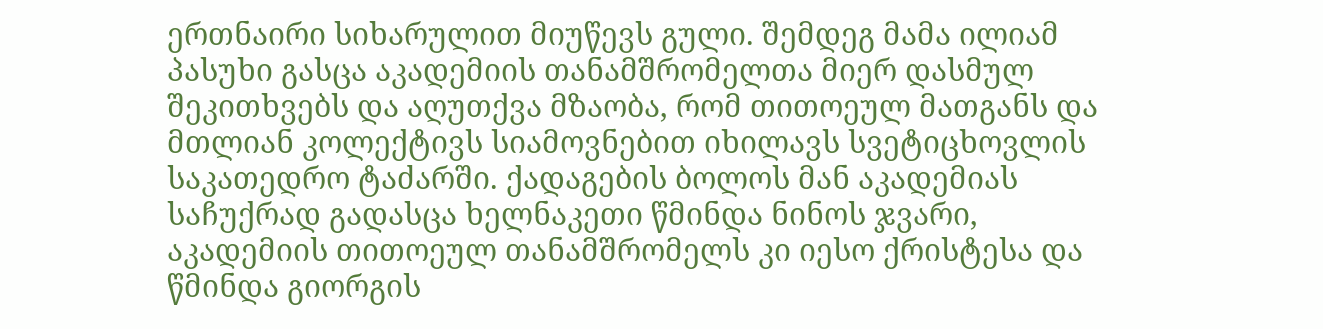ერთნაირი სიხარულით მიუწევს გული. შემდეგ მამა ილიამ პასუხი გასცა აკადემიის თანამშრომელთა მიერ დასმულ შეკითხვებს და აღუთქვა მზაობა, რომ თითოეულ მათგანს და მთლიან კოლექტივს სიამოვნებით იხილავს სვეტიცხოვლის
საკათედრო ტაძარში. ქადაგების ბოლოს მან აკადემიას საჩუქრად გადასცა ხელნაკეთი წმინდა ნინოს ჯვარი, აკადემიის თითოეულ თანამშრომელს კი იესო ქრისტესა და წმინდა გიორგის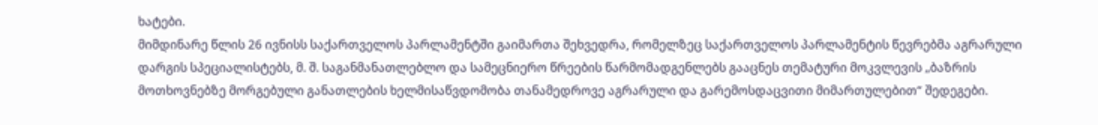ხატები.
მიმდინარე წლის 26 ივნისს საქართველოს პარლამენტში გაიმართა შეხვედრა, რომელზეც საქართველოს პარლამენტის წევრებმა აგრარული დარგის სპეციალისტებს, მ. შ. საგანმანათლებლო და სამეცნიერო წრეების წარმომადგენლებს გააცნეს თემატური მოკვლევის „ბაზრის მოთხოვნებზე მორგებული განათლების ხელმისაწვდომობა თანამედროვე აგრარული და გარემოსდაცვითი მიმართულებით“ შედეგები.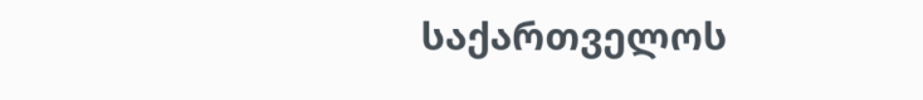საქართველოს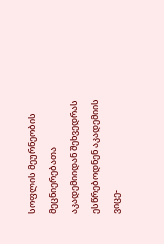სოფლის მეურნეობის მეცნიერებათა აკადემიიდან შეხვედრას ესწრებოდნენ აკადემიის ვიცე-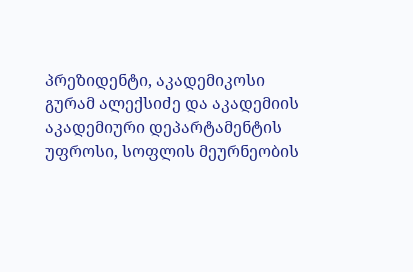პრეზიდენტი, აკადემიკოსი გურამ ალექსიძე და აკადემიის აკადემიური დეპარტამენტის უფროსი, სოფლის მეურნეობის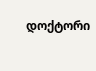დოქტორი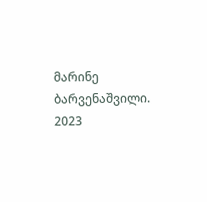მარინე ბარვენაშვილი.
2023